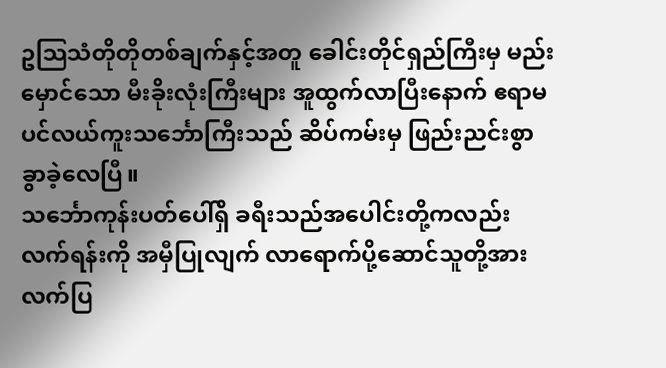ဥသြသံတိုတိုတစ်ချက်နှင့်အတူ ခေါင်းတိုင်ရှည်ကြီးမှ မည်းမှောင်သော မီးခိုးလုံးကြီးများ အူထွက်လာပြီးနောက် ဧရာမပင်လယ်ကူးသင်္ဘောကြီးသည် ဆိပ်ကမ်းမှ ဖြည်းညင်းစွာ ခွာခဲ့လေပြီ။
သင်္ဘောကုန်းပတ်ပေါ်ရှိ ခရီးသည်အပေါင်းတို့ကလည်း လက်ရန်းကို အမှီပြုလျက် လာရောက်ပို့ဆောင်သူတို့အား လက်ပြ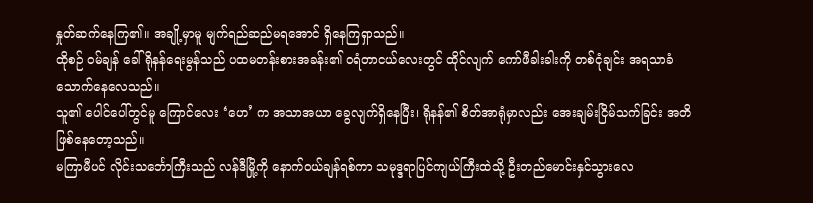နှုတ်ဆက်နေကြ၏။ အချို့မှာမူ မျက်ရည်ဆည်မရအောင် ရှိနေကြရှာသည်။
ထိုစဉ် ဝမ်ချန် ခေါ် ရိုနန်ရေးမွန်သည် ပထမတန်းစားအခန်း၏ ဝရံတာငယ်လေးတွင် ထိုင်လျက် ကော်ဖီခါးခါးကို တစ်ငုံချင်း အရသာခံသောက်နေလေသည်။
သူ၏ ပေါင်ပေါ်တွင်မူ ကြောင်လေး ‘ဟေ’ က အသာအယာ ခွေလျက်ရှိနေပြီး၊ ရိုနန်၏ စိတ်အာရုံမှာလည်း အေးချမ်းငြိမ်သက်ခြင်း အတိ ဖြစ်နေတော့သည်။
မကြာမီပင် လိုင်းသင်္ဘောကြီးသည် လန်ဒီမြို့ကို နောက်ဝယ်ချန်ရစ်ကာ သမုဒ္ဒရာပြင်ကျယ်ကြီးထဲသို့ ဦးတည်မောင်းနှင်သွားလေ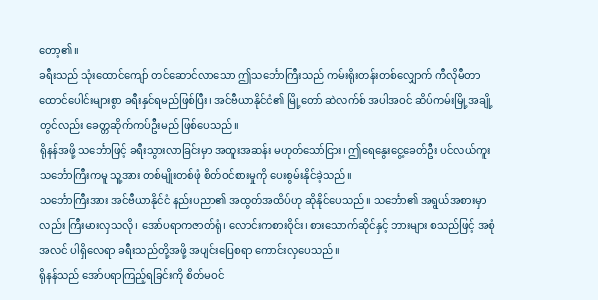တော့၏။
ခရီးသည် သုံးထောင်ကျော် တင်ဆောင်လာသော ဤသင်္ဘောကြီးသည် ကမ်းရိုးတန်းတစ်လျှောက် ကီလိုမီတာ ထောင်ပေါင်းများစွာ ခရီးနှင်ရမည်ဖြစ်ပြီး၊ အင်ဗီယာနိုင်ငံ၏ မြို့တော် ဆဲလက်စ် အပါအဝင် ဆိပ်ကမ်းမြို့အချို့တွင်လည်း ခေတ္တဆိုက်ကပ်ဦးမည် ဖြစ်ပေသည်။
ရိုနန်အဖို့ သင်္ဘောဖြင့် ခရီးသွားလာခြင်းမှာ အထူးအဆန်း မဟုတ်သော်ငြား၊ ဤရေနွေးငွေ့ခေတ်ဦး ပင်လယ်ကူးသင်္ဘောကြီးကမူ သူ့အား တစ်မျိုးတစ်ဖုံ စိတ်ဝင်စားမှုကို ပေးစွမ်းနိုင်ခဲ့သည်။
သင်္ဘောကြီးအား အင်ဗီယာနိုင်ငံ နည်းပညာ၏ အထွတ်အထိပ်ဟု ဆိုနိုင်ပေသည်။ သင်္ဘော၏ အရွယ်အစားမှာလည်း ကြီးမားလှသလို၊ အော်ပရာကဇာတ်ရုံ၊ လောင်းကစားဝိုင်း၊ စားသောက်ဆိုင်နှင့် ဘားများ စသည်ဖြင့် အစုံအလင် ပါရှိလေရာ ခရီးသည်တို့အဖို့ အပျင်းပြေစရာ ကောင်းလှပေသည်။
ရိုနန်သည် အော်ပရာကြည့်ရခြင်းကို စိတ်မဝင်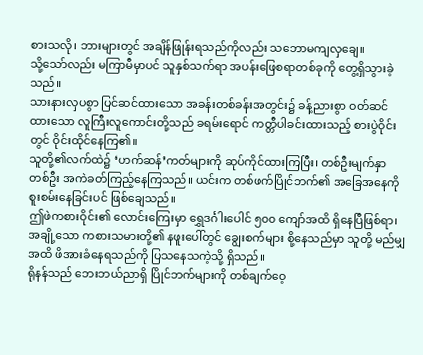စားသလို၊ ဘားများတွင် အချိန်ဖြုန်းရသည်ကိုလည်း သဘောမကျလှချေ။
သို့သော်လည်း မကြာမီမှာပင် သူနှစ်သက်ရာ အပန်းဖြေစရာတစ်ခုကို တွေ့ရှိသွားခဲ့သည်။
သားနားလှပစွာ ပြင်ဆင်ထားသော အခန်းတစ်ခန်းအတွင်း၌ ခန့်ညားစွာ ဝတ်ဆင်ထားသော လူကြီးလူကောင်းတို့သည် ခရမ်းရောင် ကတ္တီပါခင်းထားသည့် စားပွဲဝိုင်းတွင် ဝိုင်းထိုင်နေကြ၏။
သူတို့၏လက်ထဲ၌ ‘ဟက်ဆန်’ကတ်များကို ဆုပ်ကိုင်ထားကြပြီး၊ တစ်ဦးမျက်နှာ တစ်ဦး အကဲခတ်ကြည့်နေကြသည်။ ယင်းက တစ်ဖက်ပြိုင်ဘက်၏ အခြေအနေကို စူးစမ်းနေခြင်းပင် ဖြစ်ချေသည်။
ဤဖဲကစားဝိုင်း၏ လောင်းကြေးမှာ ရွှေဒင်္ဂါးပေါင် ၅၀၀ ကျော်အထိ ရှိနေပြီဖြစ်ရာ၊ အချို့သော ကစားသမားတို့၏ နဖူးပေါ်တွင် ချွေးစက်များ စို့နေသည်မှာ သူတို့ မည်မျှအထိ ဖိအားခံနေရသည်ကို ပြသနေသကဲ့သို့ ရှိသည်။
ရိုနန်သည် ဘေးဘယ်ညာရှိ ပြိုင်ဘက်များကို တစ်ချက်ဝေ့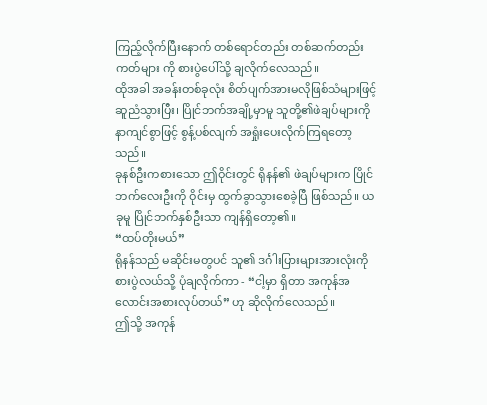ကြည့်လိုက်ပြီးနောက် တစ်ရောင်တည်း တစ်ဆက်တည်းကတ်များ ကို စားပွဲပေါ်သို့ ချလိုက်လေသည်။
ထိုအခါ အခန်းတစ်ခုလုံး စိတ်ပျက်အားမလိုဖြစ်သံများဖြင့် ဆူညံသွားပြီး၊ ပြိုင်ဘက်အချို့မှာမူ သူတို့၏ဖဲချပ်များကို နာကျင်စွာဖြင့် စွန့်ပစ်လျက် အရှုံးပေးလိုက်ကြရတော့သည်။
ခုနစ်ဦးကစားသော ဤဝိုင်းတွင် ရိုနန်၏ ဖဲချပ်များက ပြိုင်ဘက်လေးဦးကို ဝိုင်းမှ ထွက်ခွာသွားစေခဲ့ပြီ ဖြစ်သည်။ ယခုမူ ပြိုင်ဘက်နှစ်ဦးသာ ကျန်ရှိတော့၏။
“ထပ်တိုးမယ်”
ရိုနန်သည် မဆိုင်းမတွပင် သူ၏ ဒင်္ဂါးပြားများအားလုံးကို စားပွဲလယ်သို့ ပုံချလိုက်ကာ - “ငါ့မှာ ရှိတာ အကုန်အလောင်းအစားလုပ်တယ်” ဟု ဆိုလိုက်လေသည်။
ဤသို့ အကုန်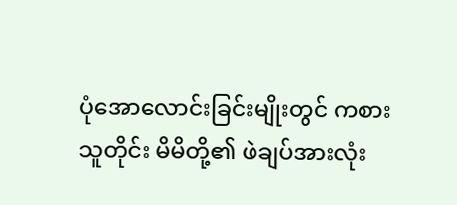ပုံအောလောင်းခြင်းမျိုးတွင် ကစားသူတိုင်း မိမိတို့၏ ဖဲချပ်အားလုံး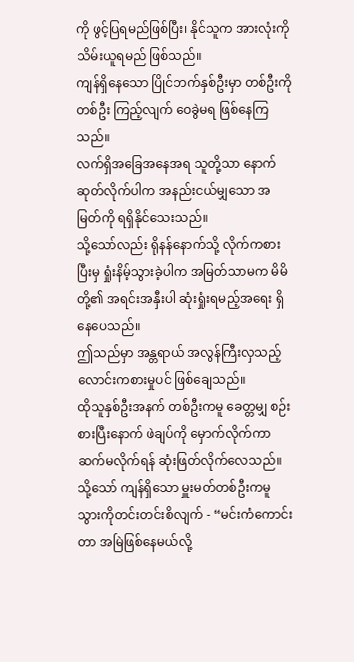ကို ဖွင့်ပြရမည်ဖြစ်ပြီး၊ နိုင်သူက အားလုံးကို သိမ်းယူရမည် ဖြစ်သည်။
ကျန်ရှိနေသော ပြိုင်ဘက်နှစ်ဦးမှာ တစ်ဦးကိုတစ်ဦး ကြည့်လျက် ဝေခွဲမရ ဖြစ်နေကြသည်။
လက်ရှိအခြေအနေအရ သူတို့သာ နောက်ဆုတ်လိုက်ပါက အနည်းငယ်မျှသော အမြတ်ကို ရရှိနိုင်သေးသည်။
သို့သော်လည်း ရိုနန်နောက်သို့ လိုက်ကစားပြီးမှ ရှုံးနိမ့်သွားခဲ့ပါက အမြတ်သာမက မိမိတို့၏ အရင်းအနှီးပါ ဆုံးရှုံးရမည့်အရေး ရှိနေပေသည်။
ဤသည်မှာ အန္တရာယ် အလွန်ကြီးလှသည့် လောင်းကစားမှုပင် ဖြစ်ချေသည်။
ထိုသူနှစ်ဦးအနက် တစ်ဦးကမူ ခေတ္တမျှ စဉ်းစားပြီးနောက် ဖဲချပ်ကို မှောက်လိုက်ကာ ဆက်မလိုက်ရန် ဆုံးဖြတ်လိုက်လေသည်။
သို့သော် ကျန်ရှိသော မှူးမတ်တစ်ဦးကမူ သွားကိုတင်းတင်းစိလျက် - “မင်းကံကောင်းတာ အမြဲဖြစ်နေမယ်လို့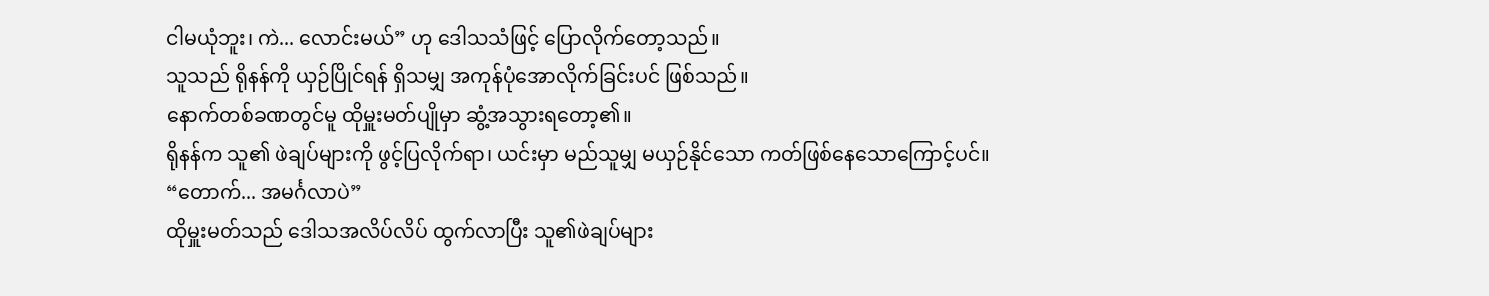ငါမယုံဘူး၊ ကဲ... လောင်းမယ်” ဟု ဒေါသသံဖြင့် ပြောလိုက်တော့သည်။
သူသည် ရိုနန်ကို ယှဉ်ပြိုင်ရန် ရှိသမျှ အကုန်ပုံအောလိုက်ခြင်းပင် ဖြစ်သည်။
နောက်တစ်ခဏတွင်မူ ထိုမှူးမတ်ပျိုမှာ ဆွံ့အသွားရတော့၏။
ရိုနန်က သူ၏ ဖဲချပ်များကို ဖွင့်ပြလိုက်ရာ၊ ယင်းမှာ မည်သူမျှ မယှဉ်နိုင်သော ကတ်ဖြစ်နေသောကြောင့်ပင်။
“တောက်... အမင်္ဂလာပဲ”
ထိုမှူးမတ်သည် ဒေါသအလိပ်လိပ် ထွက်လာပြီး သူ၏ဖဲချပ်များ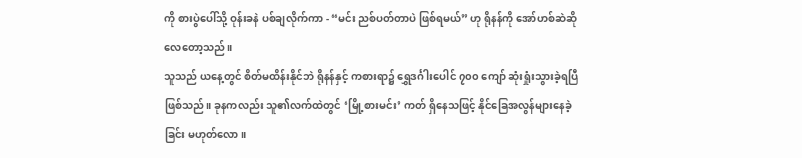ကို စားပွဲပေါ်သို့ ဝုန်းခနဲ ပစ်ချလိုက်ကာ - “မင်း ညစ်ပတ်တာပဲ ဖြစ်ရမယ်” ဟု ရိုနန်ကို အော်ဟစ်ဆဲဆိုလေတော့သည်။
သူသည် ယနေ့တွင် စိတ်မထိန်းနိုင်ဘဲ ရိုနန်နှင့် ကစားရာ၌ ရွှေဒင်္ဂါးပေါင် ၇၀၀ ကျော် ဆုံးရှုံးသွားခဲ့ရပြီ ဖြစ်သည်။ ခုနကလည်း သူ၏လက်ထဲတွင် ‘မြို့စားမင်း’ ကတ် ရှိနေသဖြင့် နိုင်ခြေအလွန်များနေခဲ့ခြင်း မဟုတ်လော။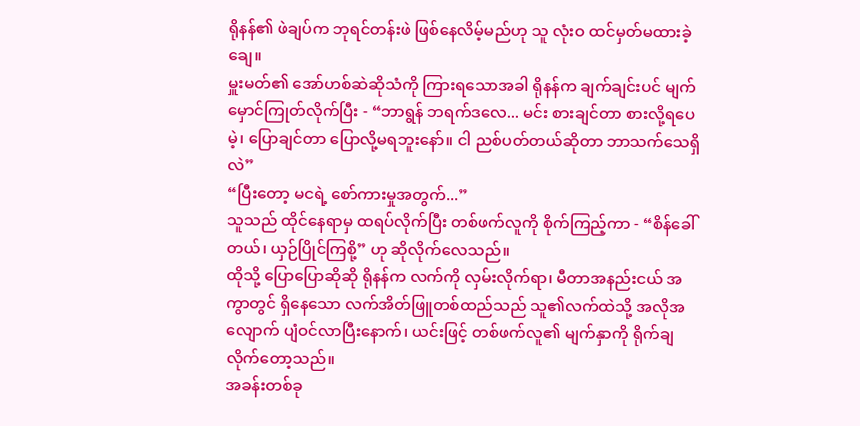ရိုနန်၏ ဖဲချပ်က ဘုရင်တန်းဖဲ ဖြစ်နေလိမ့်မည်ဟု သူ လုံးဝ ထင်မှတ်မထားခဲ့ချေ။
မှူးမတ်၏ အော်ဟစ်ဆဲဆိုသံကို ကြားရသောအခါ ရိုနန်က ချက်ချင်းပင် မျက်မှောင်ကြုတ်လိုက်ပြီး - “ဘာရွန် ဘရက်ဒလေ... မင်း စားချင်တာ စားလို့ရပေမဲ့၊ ပြောချင်တာ ပြောလို့မရဘူးနော်။ ငါ ညစ်ပတ်တယ်ဆိုတာ ဘာသက်သေရှိလဲ”
“ပြီးတော့ မငရဲ့ စော်ကားမှုအတွက်...”
သူသည် ထိုင်နေရာမှ ထရပ်လိုက်ပြီး တစ်ဖက်လူကို စိုက်ကြည့်ကာ - “စိန်ခေါ်တယ်၊ ယှဉ်ပြိုင်ကြစို့” ဟု ဆိုလိုက်လေသည်။
ထိုသို့ ပြောပြောဆိုဆို ရိုနန်က လက်ကို လှမ်းလိုက်ရာ၊ မီတာအနည်းငယ် အကွာတွင် ရှိနေသော လက်အိတ်ဖြူတစ်ထည်သည် သူ၏လက်ထဲသို့ အလိုအလျောက် ပျံဝင်လာပြီးနောက်၊ ယင်းဖြင့် တစ်ဖက်လူ၏ မျက်နှာကို ရိုက်ချလိုက်တော့သည်။
အခန်းတစ်ခု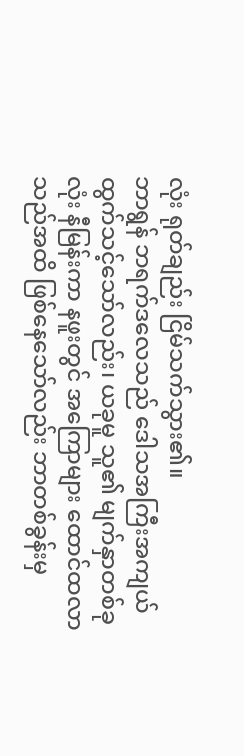လုံး ရုတ်ချည်း ငြိမ်သက်သွား၏။
ဘာရွန် ဘရက်ဒလေသည် ဒေါသအကြီးအကျယ် ထွက်သင့်သော်လည်း၊ ယခုမူ သူ၏ မျက်နှာတစ်ခုလုံး နီမြန်းကာ နဖူးတွင် အကြောများ ထောင်ထလာသည်အထိ ဖြစ်နေသော်လည်း ဘာတစ်ခွန်းမှ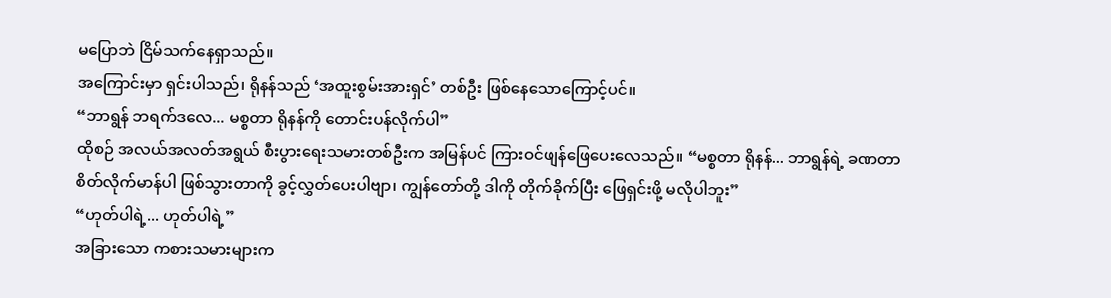မပြောဘဲ ငြိမ်သက်နေရှာသည်။
အကြောင်းမှာ ရှင်းပါသည်၊ ရိုနန်သည် ‘အထူးစွမ်းအားရှင်’ တစ်ဦး ဖြစ်နေသောကြောင့်ပင်။
“ဘာရွန် ဘရက်ဒလေ... မစ္စတာ ရိုနန်ကို တောင်းပန်လိုက်ပါ”
ထိုစဉ် အလယ်အလတ်အရွယ် စီးပွားရေးသမားတစ်ဦးက အမြန်ပင် ကြားဝင်ဖျန်ဖြေပေးလေသည်။ “မစ္စတာ ရိုနန်... ဘာရွန်ရဲ့ ခဏတာ စိတ်လိုက်မာန်ပါ ဖြစ်သွားတာကို ခွင့်လွှတ်ပေးပါဗျာ၊ ကျွန်တော်တို့ ဒါကို တိုက်ခိုက်ပြီး ဖြေရှင်းဖို့ မလိုပါဘူး”
“ဟုတ်ပါရဲ့... ဟုတ်ပါရဲ့”
အခြားသော ကစားသမားများက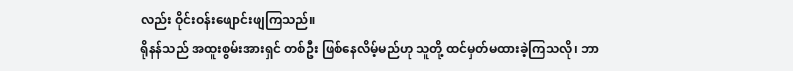လည်း ဝိုင်းဝန်းဖျောင်းဖျကြသည်။
ရိုနန်သည် အထူးစွမ်းအားရှင် တစ်ဦး ဖြစ်နေလိမ့်မည်ဟု သူတို့ ထင်မှတ်မထားခဲ့ကြသလို၊ ဘာ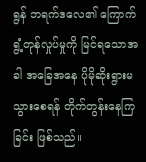ရွန် ဘရက်ဒလေ၏ ကြောက်ရွံ့တုန်လှုပ်မှုကို မြင်ရသောအခါ အခြေအနေ ပိုမိုဆိုးရွားမသွားစေရန် တိုက်တွန်းနေကြခြင်း ဖြစ်သည်။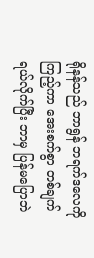ရိုနန်သည် ဘာရွန် ဘရက်ဒလေကို ကြည့်ကာ အေးစက်စွာ တစ်ချက်ရယ်လိုက်ပြီး ဘာမှ ပြန်မပြောဘဲ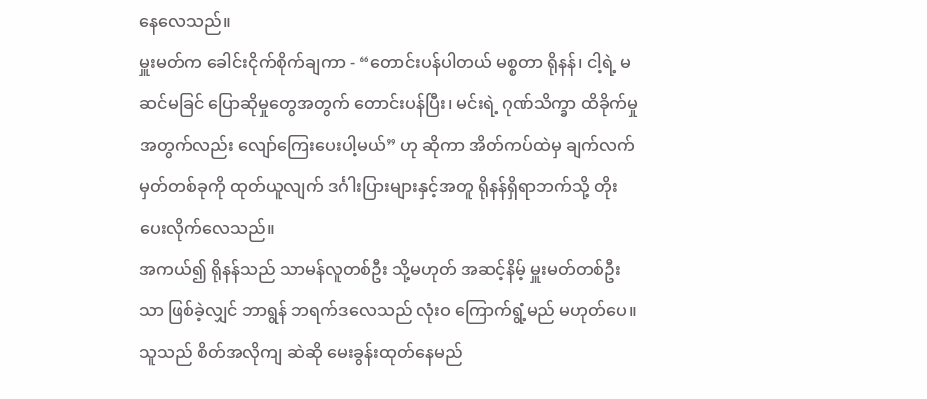နေလေသည်။
မှူးမတ်က ခေါင်းငိုက်စိုက်ချကာ - “တောင်းပန်ပါတယ် မစ္စတာ ရိုနန်၊ ငါ့ရဲ့ မဆင်မခြင် ပြောဆိုမှုတွေအတွက် တောင်းပန်ပြီး၊ မင်းရဲ့ ဂုဏ်သိက္ခာ ထိခိုက်မှုအတွက်လည်း လျော်ကြေးပေးပါ့မယ်” ဟု ဆိုကာ အိတ်ကပ်ထဲမှ ချက်လက်မှတ်တစ်ခုကို ထုတ်ယူလျက် ဒင်္ဂါးပြားများနှင့်အတူ ရိုနန်ရှိရာဘက်သို့ တိုးပေးလိုက်လေသည်။
အကယ်၍ ရိုနန်သည် သာမန်လူတစ်ဦး သို့မဟုတ် အဆင့်နိမ့် မှူးမတ်တစ်ဦးသာ ဖြစ်ခဲ့လျှင် ဘာရွန် ဘရက်ဒလေသည် လုံးဝ ကြောက်ရွံ့မည် မဟုတ်ပေ။
သူသည် စိတ်အလိုကျ ဆဲဆို မေးခွန်းထုတ်နေမည်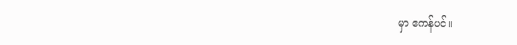မှာ ဧကန်ပင်။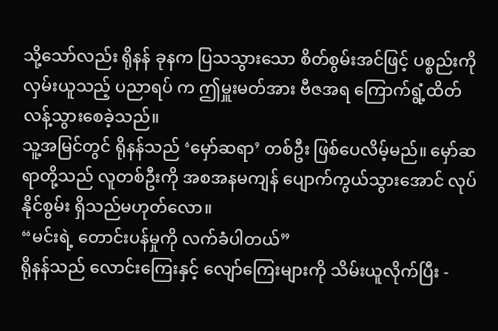သို့သော်လည်း ရိုနန် ခုနက ပြသသွားသော စိတ်စွမ်းအင်ဖြင့် ပစ္စည်းကို လှမ်းယူသည့် ပညာရပ် က ဤမှူးမတ်အား ဗီဇအရ ကြောက်ရွံ့ထိတ်လန့်သွားစေခဲ့သည်။
သူ့အမြင်တွင် ရိုနန်သည် ‘မှော်ဆရာ’ တစ်ဦး ဖြစ်ပေလိမ့်မည်။ မှော်ဆရာတို့သည် လူတစ်ဦးကို အစအနမကျန် ပျောက်ကွယ်သွားအောင် လုပ်နိုင်စွမ်း ရှိသည်မဟုတ်လော။
“မင်းရဲ့ တောင်းပန်မှုကို လက်ခံပါတယ်”
ရိုနန်သည် လောင်းကြေးနှင့် လျော်ကြေးများကို သိမ်းယူလိုက်ပြီး -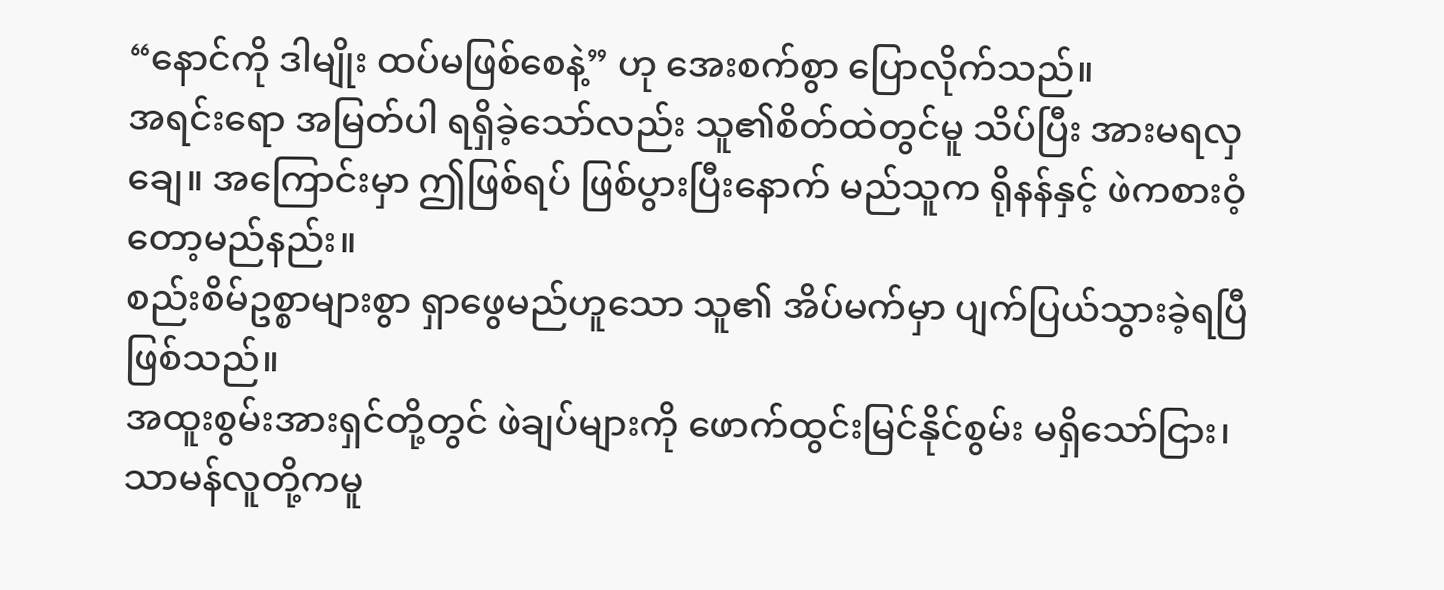“နောင်ကို ဒါမျိုး ထပ်မဖြစ်စေနဲ့” ဟု အေးစက်စွာ ပြောလိုက်သည်။
အရင်းရော အမြတ်ပါ ရရှိခဲ့သော်လည်း သူ၏စိတ်ထဲတွင်မူ သိပ်ပြီး အားမရလှချေ။ အကြောင်းမှာ ဤဖြစ်ရပ် ဖြစ်ပွားပြီးနောက် မည်သူက ရိုနန်နှင့် ဖဲကစားဝံ့တော့မည်နည်း။
စည်းစိမ်ဥစ္စာများစွာ ရှာဖွေမည်ဟူသော သူ၏ အိပ်မက်မှာ ပျက်ပြယ်သွားခဲ့ရပြီ ဖြစ်သည်။
အထူးစွမ်းအားရှင်တို့တွင် ဖဲချပ်များကို ဖောက်ထွင်းမြင်နိုင်စွမ်း မရှိသော်ငြား၊ သာမန်လူတို့ကမူ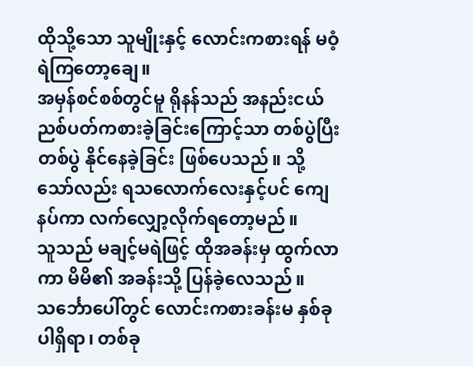ထိုသို့သော သူမျိုးနှင့် လောင်းကစားရန် မဝံ့ရဲကြတော့ချေ။
အမှန်စင်စစ်တွင်မူ ရိုနန်သည် အနည်းငယ် ညစ်ပတ်ကစားခဲ့ခြင်းကြောင့်သာ တစ်ပွဲပြီးတစ်ပွဲ နိုင်နေခဲ့ခြင်း ဖြစ်ပေသည်။ သို့သော်လည်း ရသလောက်လေးနှင့်ပင် ကျေနပ်ကာ လက်လျှော့လိုက်ရတော့မည်။
သူသည် မချင့်မရဲဖြင့် ထိုအခန်းမှ ထွက်လာကာ မိမိ၏ အခန်းသို့ ပြန်ခဲ့လေသည်။
သင်္ဘောပေါ်တွင် လောင်းကစားခန်းမ နှစ်ခုပါရှိရာ၊ တစ်ခု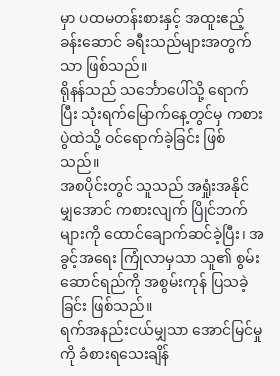မှာ ပထမတန်းစားနှင့် အထူးဧည့်ခန်းဆောင် ခရီးသည်များအတွက်သာ ဖြစ်သည်။
ရိုနန်သည် သင်္ဘောပေါ်သို့ ရောက်ပြီး သုံးရက်မြောက်နေ့တွင်မှ ကစားပွဲထဲသို့ ဝင်ရောက်ခဲ့ခြင်း ဖြစ်သည်။
အစပိုင်းတွင် သူသည် အရှုံးအနိုင် မျှအောင် ကစားလျက် ပြိုင်ဘက်များကို ထောင်ချောက်ဆင်ခဲ့ပြီး၊ အခွင့်အရေး ကြုံလာမှသာ သူ၏ စွမ်းဆောင်ရည်ကို အစွမ်းကုန် ပြသခဲ့ခြင်း ဖြစ်သည်။
ရက်အနည်းငယ်မျှသာ အောင်မြင်မှုကို ခံစားရသေးချိန်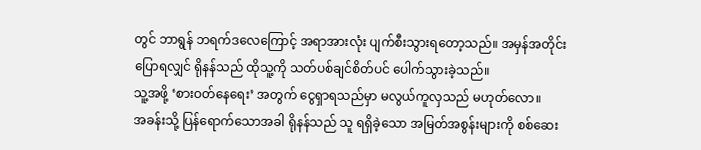တွင် ဘာရွန် ဘရက်ဒလေကြောင့် အရာအားလုံး ပျက်စီးသွားရတော့သည်။ အမှန်အတိုင်း ပြောရလျှင် ရိုနန်သည် ထိုသူ့ကို သတ်ပစ်ချင်စိတ်ပင် ပေါက်သွားခဲ့သည်။
သူ့အဖို့ ‘စားဝတ်နေရေး’ အတွက် ငွေရှာရသည်မှာ မလွယ်ကူလှသည် မဟုတ်လော။
အခန်းသို့ ပြန်ရောက်သောအခါ ရိုနန်သည် သူ ရရှိခဲ့သော အမြတ်အစွန်းများကို စစ်ဆေး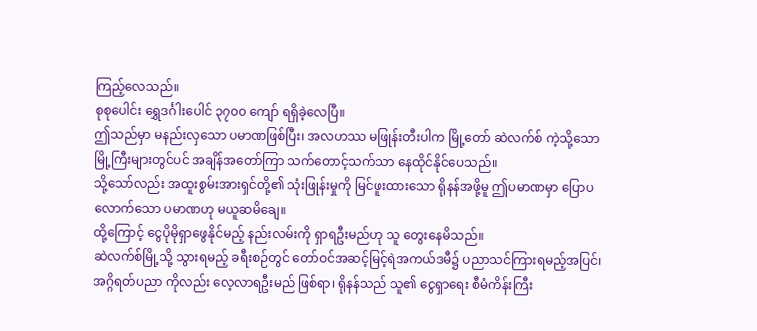ကြည့်လေသည်။
စုစုပေါင်း ရွှေဒင်္ဂါးပေါင် ၃၇၀၀ ကျော် ရရှိခဲ့လေပြီ။
ဤသည်မှာ မနည်းလှသော ပမာဏဖြစ်ပြီး၊ အလဟဿ မဖြုန်းတီးပါက မြို့တော် ဆဲလက်စ် ကဲ့သို့သော မြို့ကြီးများတွင်ပင် အချိန်အတော်ကြာ သက်တောင့်သက်သာ နေထိုင်နိုင်ပေသည်။
သို့သော်လည်း အထူးစွမ်းအားရှင်တို့၏ သုံးဖြုန်းမှုကို မြင်ဖူးထားသော ရိုနန်အဖို့မူ ဤပမာဏမှာ ပြောပလောက်သော ပမာဏဟု မယူဆမိချေ။
ထို့ကြောင့် ငွေပိုမိုရှာဖွေနိုင်မည့် နည်းလမ်းကို ရှာရဦးမည်ဟု သူ တွေးနေမိသည်။
ဆဲလက်စ်မြို့သို့ သွားရမည့် ခရီးစဉ်တွင် တော်ဝင်အဆင့်မြင့်ရဲအကယ်ဒမီ၌ ပညာသင်ကြားရမည့်အပြင်၊ အဂ္ဂိရတ်ပညာ ကိုလည်း လေ့လာရဦးမည် ဖြစ်ရာ၊ ရိုနန်သည် သူ၏ ငွေရှာရေး စီမံကိန်းကြီး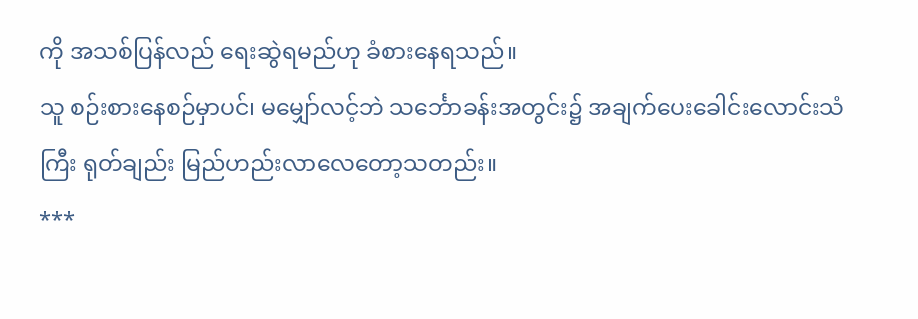ကို အသစ်ပြန်လည် ရေးဆွဲရမည်ဟု ခံစားနေရသည်။
သူ စဉ်းစားနေစဉ်မှာပင်၊ မမျှော်လင့်ဘဲ သင်္ဘောခန်းအတွင်း၌ အချက်ပေးခေါင်းလောင်းသံကြီး ရုတ်ချည်း မြည်ဟည်းလာလေတော့သတည်း။
***